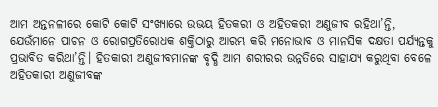ଆମ ଅନ୍ତନଳୀରେ କୋଟି କୋଟି ସଂଖ୍ୟାରେ ଉଭୟ ହିତକରୀ ଓ ଅହିତକରୀ ଅଣୁଜୀବ ରହିଥା’ନ୍ତି, ଯେଉଁମାନେ ପାଚନ ଓ ରୋଗପ୍ରତିରୋଧକ ଶକ୍ତିଠାରୁ ଆରମ୍ଭ କରି ମନୋଭାବ ଓ ମାନସିକ ଦକ୍ଷତା ପର୍ଯ୍ୟନ୍ତକୁ ପ୍ରଭାବିତ କରିଥା’ନ୍ତି। ହିତକାରୀ ଅଣୁଜୀବମାନଙ୍କ ବୃଦ୍ଧି ଆମ ଶରୀରର ଉନ୍ନତିରେ ସାହାଯ୍ୟ କରୁଥିବା ବେଳେ ଅହିତକାରୀ ଅଣୁଜୀବଙ୍କ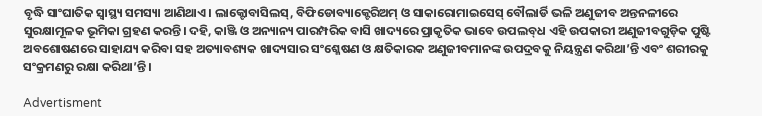ବୃଦ୍ଧି ସାଂଘାତିକ ସ୍ବାସ୍ଥ୍ୟ ସମସ୍ୟା ଆଣିଥାଏ। ଲାକ୍ଟୋବାସିଲସ୍‌, ବିଫିଡୋବ୍ୟାକ୍ଟେରିଅମ୍‌ ଓ ସାକାରୋମାଇସେସ୍‌ ବୌଲାର୍ଡି ଭଳି ଅଣୁଜୀବ ଅନ୍ତନଳୀରେ ସୁରକ୍ଷାମୂଳକ ଭୂମିକା ଗ୍ରହଣ କରନ୍ତି। ଦହି, କାଞ୍ଜି ଓ ଅନ୍ୟାନ୍ୟ ପାରମ୍ପରିକ ବାସି ଖାଦ୍ୟରେ ପ୍ରାକୃତିକ ଭାବେ ଉପଲବ୍‌ଧ ଏହି ଉପକାରୀ ଅଣୁଜୀବଗୁଡ଼ିକ ପୁଷ୍ଟି ଅବଶୋଷଣରେ ସାହାଯ୍ୟ କରିବା ସହ ଅତ୍ୟାବଶ୍ୟକ ଖାଦ୍ୟସାର ସଂଶ୍ଳେଷଣ ଓ କ୍ଷତିକାରକ ଅଣୁଜୀବମାନଙ୍କ ଉପଦ୍ରବକୁ ନିୟନ୍ତ୍ରଣ କରିଥା’ନ୍ତି ଏବଂ ଶରୀରକୁ ସଂକ୍ରମଣରୁ ରକ୍ଷା କରିଥା’ନ୍ତି।

Advertisment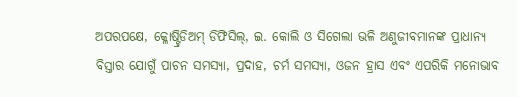ଅପରପକ୍ଷେ, କ୍ଳୋଷ୍ଟ୍ରିଡିଅମ୍‌ ଡିଫିସିଲ୍‌, ଇ. କୋଲି ଓ ସିଗେଲା ଭଳି ଅଣୁଜୀବମାନଙ୍କ ପ୍ରାଧାନ୍ୟ ବିସ୍ତାର ଯୋଗୁଁ ପାଚନ ସମସ୍ୟା, ପ୍ରଦାହ, ଚର୍ମ ସମସ୍ୟା, ଓଜନ ହ୍ରାସ ଏବଂ ଏପରିକି ମନୋଭାବ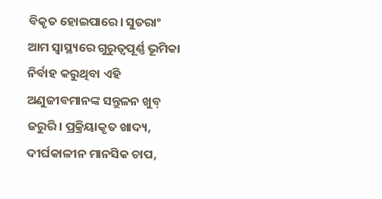ବିକୃତ ହୋଇପାରେ। ସୁତରାଂ ଆମ ସ୍ବାସ୍ଥ୍ୟରେ ଗୁରୁତ୍ବପୂର୍ଣ୍ଣ ଭୂମିକା ନିର୍ବାହ କରୁଥିବା ଏହି ଅଣୁଜୀବମାନଙ୍କ ସନ୍ତୁଳନ ଖୁବ୍ ଜରୁରି। ପ୍ରକ୍ରିୟାକୃତ ଖାଦ୍ୟ, ଦୀର୍ଘକାଳୀନ ମାନସିକ ଚାପ,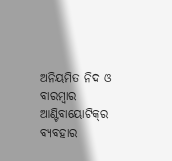ଅନିୟମିତ ନିଦ ଓ ବାରମ୍ବାର ଆଣ୍ଟିବାୟୋଟିକ୍‌ର ବ୍ୟବହାର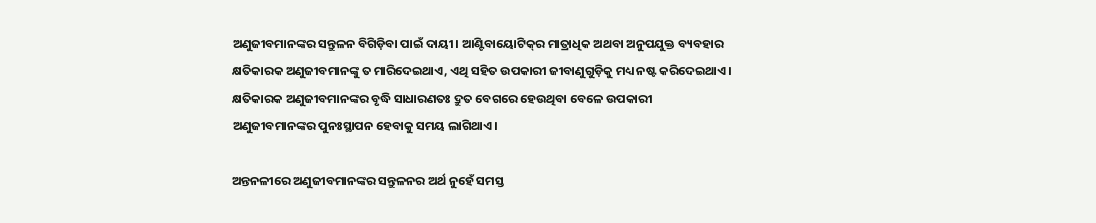ଅଣୁଜୀବମାନଙ୍କର ସନ୍ତୁଳନ ବିଗିଡ଼ିବା ପାଇଁ ଦାୟୀ। ଆଣ୍ଟିବାୟୋଟିକ୍‌ର ମାତ୍ରାଧିକ ଅଥବା ଅନୁପଯୁକ୍ତ ବ୍ୟବହାର କ୍ଷତିକାରକ ଅଣୁଜୀବମାନଙ୍କୁ ତ ମାରିଦେଇଥାଏ, ଏଥି ସହିତ ଉପକାରୀ ଜୀବାଣୁଗୁଡ଼ିକୁ ମଧ୍ୟ ନଷ୍ଟ କରିଦେଇଥାଏ। କ୍ଷତିକାରକ ଅଣୁଜୀବମାନଙ୍କର ବୃଦ୍ଧି ସାଧାରଣତଃ ଦ୍ରୁତ ବେଗରେ ହେଉଥିବା ବେଳେ ଉପକାରୀ ଅଣୁଜୀବମାନଙ୍କର ପୁନଃସ୍ଥାପନ ହେବାକୁ ସମୟ ଲାଗିଥାଏ।

ଅନ୍ତନଳୀରେ ଅଣୁଜୀବମାନଙ୍କର ସନ୍ତୁଳନର ଅର୍ଥ ନୁହେଁ ସମସ୍ତ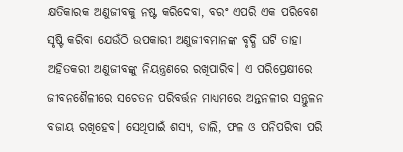କ୍ଷତିକାରକ ଅଣୁଜୀବକୁ ନଷ୍ଟ କରିଦେବା, ବରଂ ଏପରି ଏକ ପରିବେଶ ସୃଷ୍ଟି କରିବା ଯେଉଁଠି ଉପକାରୀ ଅଣୁଜୀବମାନଙ୍କ ବୃଦ୍ଧି ଘଟି ତାହା ଅହିତକରୀ ଅଣୁଜୀବଙ୍କୁ ନିୟନ୍ତ୍ରଣରେ ରଖିପାରିବ। ଏ ପରିପ୍ରେକ୍ଷୀରେ ଜୀବନଶୈଳୀରେ ସଚେତନ ପରିବର୍ତ୍ତନ ମାଧ୍ୟମରେ ଅନ୍ତନଳୀର ସନ୍ତୁଳନ ବଜାୟ ରଖିହେବ। ସେଥିପାଇଁ ଶସ୍ୟ, ଡାଲି, ଫଳ ଓ ପନିପରିବା ପରି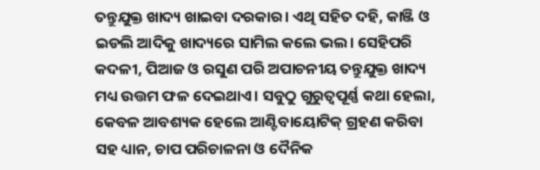ତନ୍ତୁଯୁକ୍ତ ଖାଦ୍ୟ ଖାଇବା ଦରକାର। ଏଥି ସହିତ ଦହି, କାଞ୍ଜି ଓ ଇଡଲି ଆଦିକୁ ଖାଦ୍ୟରେ ସାମିଲ କଲେ ଭଲ। ସେହିପରି କଦଳୀ, ପିଆଜ ଓ ରସୁଣ ପରି ଅପାଚନୀୟ ତନ୍ତୁଯୁକ୍ତ ଖାଦ୍ୟ ମଧ୍ୟ ଉତ୍ତମ ଫଳ ଦେଇଥାଏ। ସବୁଠୁ ଗୁରୁତ୍ବପୂର୍ଣ୍ଣ କଥା ହେଲା, କେବଳ ଆବଶ୍ୟକ ହେଲେ ଆଣ୍ଟିବାୟୋଟିକ୍‌ ଗ୍ରହଣ କରିବା ସହ ଧ୍ୟାନ, ଚାପ ପରିଚାଳନା ଓ ଦୈନିକ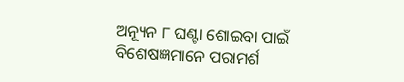ଅନ୍ୟୂନ ୮ ଘଣ୍ଟା ଶୋଇବା ପାଇଁ ବିଶେଷଜ୍ଞମାନେ ପରାମର୍ଶ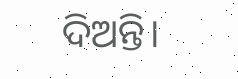ଦିଅନ୍ତି।